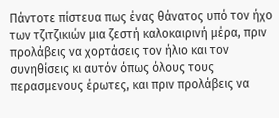Πάντοτε πίστευα πως ένας θάνατος υπό τον ήχο των τζιτζικιών μια ζεστή καλοκαιρινή μέρα, πριν προλάβεις να χορτάσεις τον ήλιο και τον συνηθίσεις κι αυτόν όπως όλους τους περασμενους έρωτες, και πριν προλάβεις να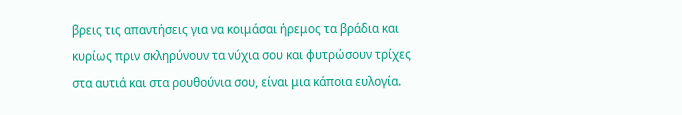βρεις τις απαντήσεις για να κοιμάσαι ήρεμος τα βράδια και κυρίως πριν σκληρύνουν τα νύχια σου και φυτρώσουν τρίχες στα αυτιά και στα ρουθούνια σου, είναι μια κάποια ευλογία.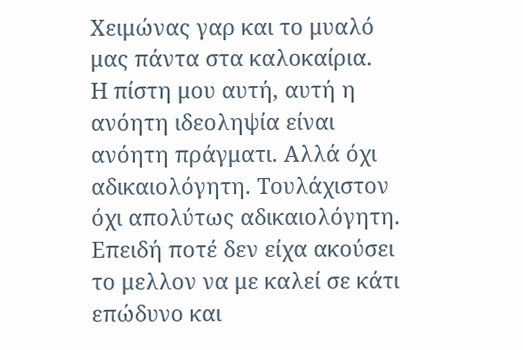Χειμώνας γαρ και το μυαλό μας πάντα στα καλοκαίρια.
Η πίστη μου αυτή, αυτή η ανόητη ιδεοληψία είναι ανόητη πράγματι. Αλλά όχι αδικαιολόγητη. Τουλάχιστον όχι απολύτως αδικαιολόγητη.
Επειδή ποτέ δεν είχα ακούσει το μελλον να με καλεί σε κάτι επώδυνο και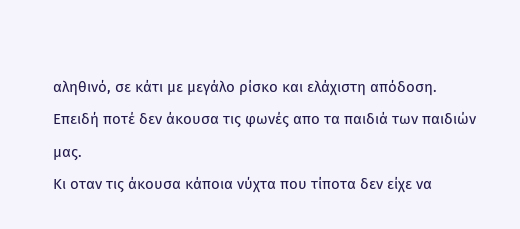αληθινό, σε κάτι με μεγάλο ρίσκο και ελάχιστη απόδοση.
Επειδή ποτέ δεν άκουσα τις φωνές απο τα παιδιά των παιδιών μας.
Κι οταν τις άκουσα κάποια νύχτα που τίποτα δεν είχε να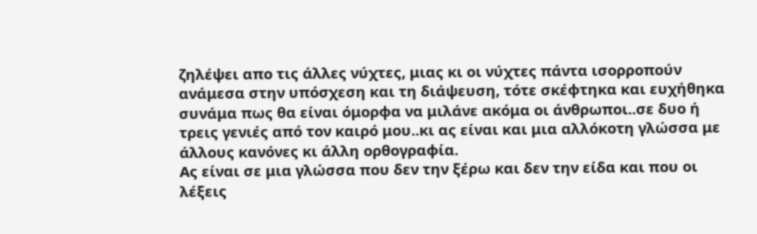ζηλέψει απο τις άλλες νύχτες, μιας κι οι νύχτες πάντα ισορροπούν ανάμεσα στην υπόσχεση και τη διάψευση, τότε σκέφτηκα και ευχήθηκα συνάμα πως θα είναι όμορφα να μιλάνε ακόμα οι άνθρωποι..σε δυο ή τρεις γενιές από τον καιρό μου..κι ας είναι και μια αλλόκοτη γλώσσα με άλλους κανόνες κι άλλη ορθογραφία.
Ας είναι σε μια γλώσσα που δεν την ξέρω και δεν την είδα και που οι λέξεις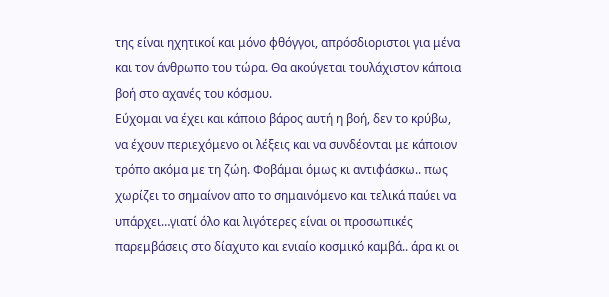της είναι ηχητικοί και μόνο φθόγγοι, απρόσδιοριστοι για μένα και τον άνθρωπο του τώρα. Θα ακούγεται τουλάχιστον κάποια βοή στο αχανές του κόσμου.
Εύχομαι να έχει και κάποιο βάρος αυτή η βοή, δεν το κρύβω, να έχουν περιεχόμενο οι λέξεις και να συνδέονται με κάποιον τρόπο ακόμα με τη ζώη. Φοβάμαι όμως κι αντιφάσκω.. πως χωρίζει το σημαίνον απο το σημαινόμενο και τελικά παύει να υπάρχει…γιατί όλο και λιγότερες είναι οι προσωπικές παρεμβάσεις στο δίαχυτο και ενιαίο κοσμικό καμβά.. άρα κι οι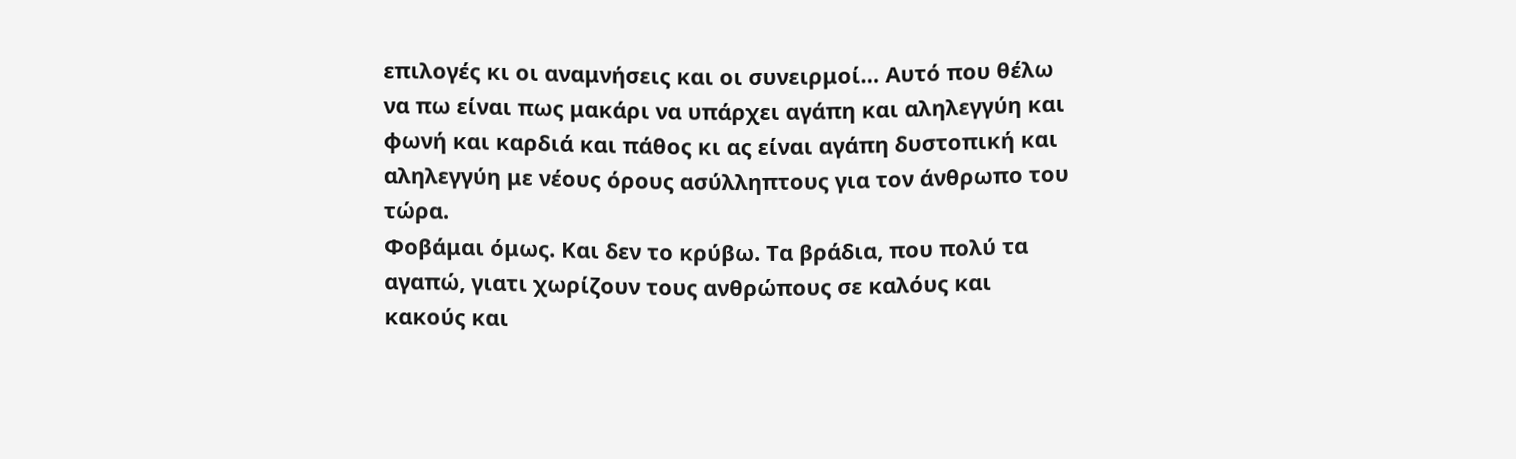επιλογές κι οι αναμνήσεις και οι συνειρμοί… Αυτό που θέλω να πω είναι πως μακάρι να υπάρχει αγάπη και αληλεγγύη και φωνή και καρδιά και πάθος κι ας είναι αγάπη δυστοπική και αληλεγγύη με νέους όρους ασύλληπτους για τον άνθρωπο του τώρα.
Φοβάμαι όμως. Και δεν το κρύβω. Τα βράδια, που πολύ τα αγαπώ, γιατι χωρίζουν τους ανθρώπους σε καλόυς και κακούς και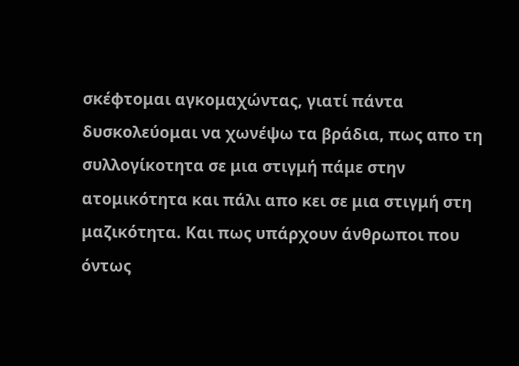σκέφτομαι αγκομαχώντας, γιατί πάντα δυσκολεύομαι να χωνέψω τα βράδια, πως απο τη συλλογίκοτητα σε μια στιγμή πάμε στην ατομικότητα και πάλι απο κει σε μια στιγμή στη μαζικότητα. Και πως υπάρχουν άνθρωποι που όντως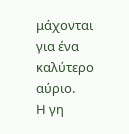μάχονται για ένα καλύτερο αύριο.
Η γη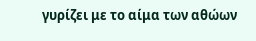γυρίζει με το αίμα των αθώων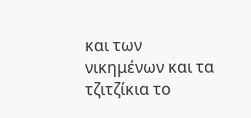και των νικημένων και τα τζιτζίκια το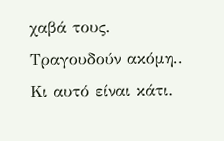χαβά τους. Τραγουδούν ακόμη.. Κι αυτό είναι κάτι.